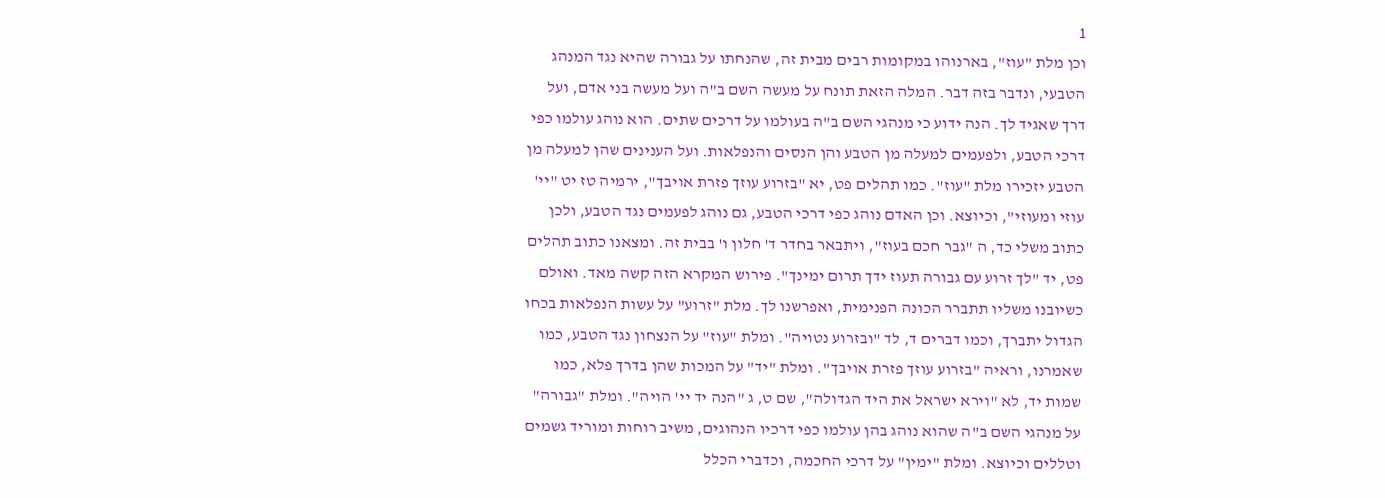1
וכן מלת "עוז", בארנוהו במקומות רבים מבית זה, שהנחתו על גבורה שהיא נגד המנהג הטבעי, ונדבר בזה דבר. המלה הזאת תונח על מעשה השם ב"ה ועל מעשה בני אדם, ועל דרך שאגיד לך. הנה ידוע כי מנהגי השם ב"ה בעולמו על דרכים שתים. הוא נוהג עולמו כפי דרכי הטבע, ולפעמים למעלה מן הטבע והן הנסים והנפלאות. ועל הענינים שהן למעלה מן הטבע יזכירו מלת "עוז". כמו תהלים פט, יא "בזרוע עוזך פזרת אויבך", ירמיה טז יט "יי' עוזי ומעוזי", וכיוצא. וכן האדם נוהג כפי דרכי הטבע, גם נוהג לפעמים נגד הטבע, ולכן כתוב משלי כד, ה "גבר חכם בעוז", ויתבאר בחדר ד' חלון ו' בבית זה. ומצאנו כתוב תהלים פט, יד "לך זרוע עם גבורה תעוז ידך תרום ימינך". פירוש המקרא הזה קשה מאד. ואולם כשיובנו משליו תתברר הכונה הפנימית, ואפרשנו לך. מלת "זרוע" על עשות הנפלאות בכחו הגדול יתברך, וכמו דברים ד, לד "ובזרוע נטויה". ומלת "עוז" על הנצחון נגד הטבע, כמו שאמרנו, וראיה "בזרוע עוזך פזרת אויבך". ומלת "יד" על המכות שהן בדרך פלא, כמו שמות יד, לא "וירא ישראל את היד הגדולה", שם ט, ג "הנה יד יי' הויה". ומלת "גבורה" על מנהגי השם ב"ה שהוא נוהג בהן עולמו כפי דרכיו הנהוגים, משיב רוחות ומוריד גשמים וטללים וכיוצא. ומלת "ימין" על דרכי החכמה, וכדברי הכלל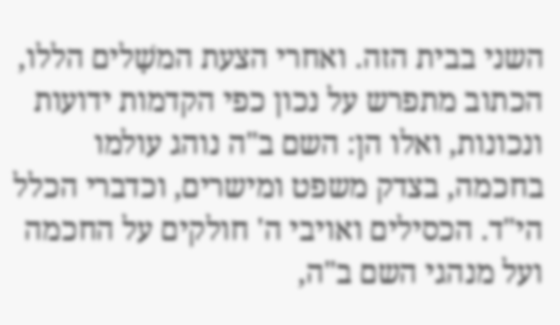השני בבית הזה. ואחרי הצעת המשָׁלים הללו, הכתוב מתפרש על נכון כפי הקדמות ידועות ונכונות, ואלו הן: השם ב"ה נוהג עולמו בחכמה, בצדק משפט ומישרים, וכדברי הכלל הי"ד. הכסילים ואויבי ה' חולקים על החכמה ועל מנהגי השם ב"ה,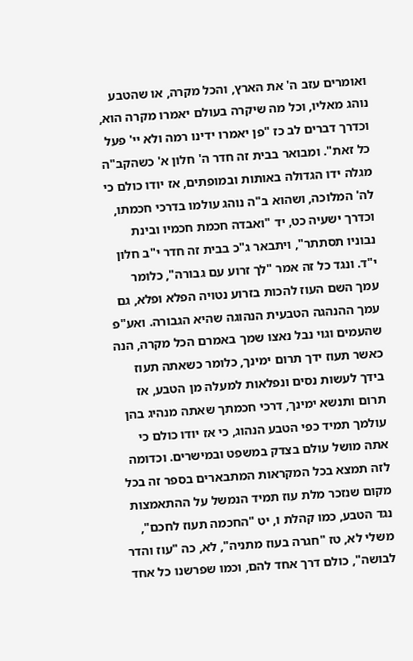ואומרים עזב ה' את הארץ, והכל מקרה, או שהטבע נוהג מאליו, וכל מה שיקרה בעולם יאמרו מקרה הוא, וכדרך דברים לב כז "פן יאמרו ידינו רמה ולא יי' פעל כל זאת". ומבואר בבית זה חדר ה' חלון א' כשהקב"ה מגלה ידו הגדולה באותות ובמופתים, אז יודו כולם כי לה' המלוכה, ושהוא ב"ה נוהג עולמו בדרכי חכמתו, וכדרך ישעיה כט, יד "ואבדה חכמת חכמיו ובינת נבוניו תסתתר", ויתבאר ג"כ בבית זה חדר י"ב חלון י"ד. ונגד כל זה אמר "לך זרוע עם גבורה", כלומר עמך השם העוז להכות בזרוע נטויה הפלא ופלא, גם עמך ההנהגה הטבעית הנהוגה שהיא הגבורה. ואע"פ שהעמים וגוי נבל נאצו שמך באמרם הכל מקרה, הנה כאשר תעוז ידך תרום ימינך, כלומר כשאתה תעוז בידך לעשות נסים ונפלאות למעלה מן הטבע, אז תרום ותנשא ימינך, דרכי חכמתך שאתה מנהיג בהן עולמך תמיד כפי הטבע הנהוג, כי אז יודו כולם כי אתה מושל עולם בצדק במשפט ובמישרים. וכדומה לזה תמצא בכל המקראות המתבארים בספר זה בכל מקום שנזכר מלת עוז תמיד הנמשל על ההתאמצות נגד הטבע, כמו קהלת ו, יט "החכמה תעוז לחכם", משלי לא, טז "חגרה בעוז מתניה", לא, כה "עוז והדר לבושה", כולם דרך אחד להם, וכמו שפרשנו כל אחד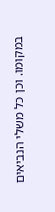במקומו. וכן כל משלי הנביאים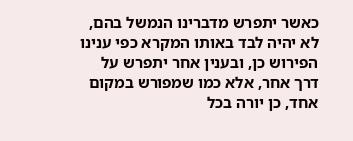כאשר יתפרש מדברינו הנמשל בהם, לא יהיה לבד באותו המקרא כפי ענינו הפירוש כן, ובענין אחר יתפרש על דרך אחר, אלא כמו שמפורש במקום אחד, כן יורה בכל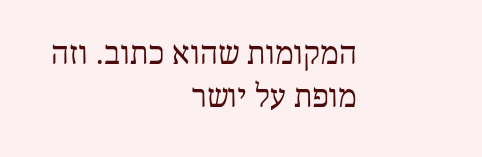המקומות שהוא כתוב. וזה מופת על יושר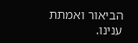הביאור ואמתת ענינו.